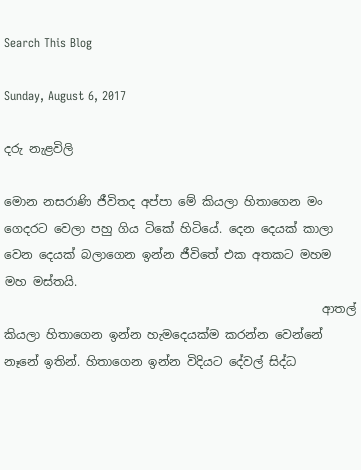Search This Blog

Sunday, August 6, 2017

දරු නැළවිලි

මොන නසරාණි ජීවිතද අප්පා මේ කියලා හිතාගෙන මං ගෙදරට වෙලා පහු ගිය ටිකේ හිටියේ. දෙන දෙයක් කාලා වෙන දෙයක් බලාගෙන ඉන්න ජීවිතේ එක අතකට මහම මහ මස්තයි.
                                                     ආතල් කියලා හිතාගෙන ඉන්න හැමදෙයක්ම කරන්න වෙන්නේ නෑනේ ඉතින්. හිතාගෙන ඉන්න විදියට දේවල් සිද්ධ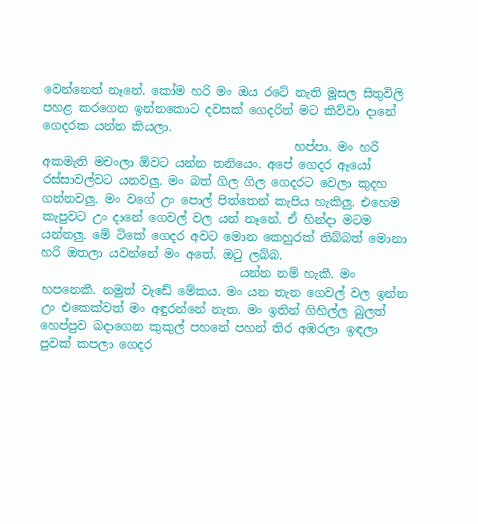වෙන්නෙත් නෑනේ. කෝම හරි මං ඔය රටේ නැති මූසල සිතුවිලි පහළ කරගෙන ඉන්නකොට දවසක් ගෙදරින් මට කිව්වා දානේ ගෙදරක යන්න කියලා.
                                          හප්පා. මං හරි අකමැති මචංලා ඕවට යන්න තනියෙං. අපේ ගෙදර ඈයෝ රස්සාවල්වට යනවලු. මං බත් ගිල ගිල ගෙදරට වෙලා කුදහ ගන්නවලු. මං වගේ උං පොල් පිත්තෙන් කැපිය හැකිලු. එහෙම කැපුවට උං දානේ ගෙවල් වල යන් නෑනේ. ඒ හින්දා මටම යන්නලු. මේ ටිකේ ගෙදර අවට මොන කෙහුරක් තිබ්බත් මොනා හරි ඔතලා යවන්නේ මං අතේ. ඔ‍ටු ලබ්බ.
                                 යන්න නම් හැකී. මං හපනෙකී. නමුත් වැඩේ මේකය. මං යන තැන ගෙවල් වල ඉන්න උං එකෙක්වත් මං අඳුරන්නේ නැත. මං ඉතින් ගිහිල්ල බුලත් හෙප්පුව බදාගෙන කුකුල් පහනේ පහන් තිර අඹරලා ඉඳලා පුවක් කපලා ගෙදර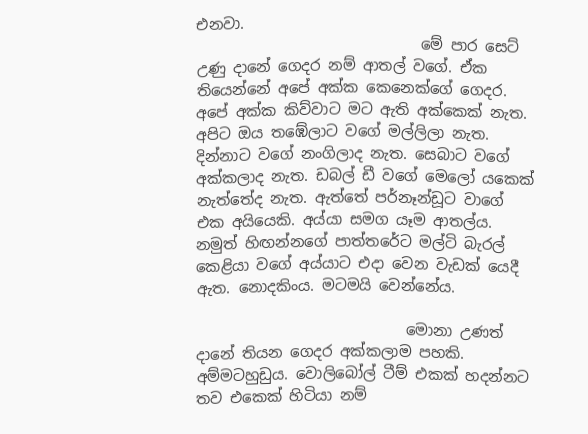එනවා.
                              මේ පාර සෙට් උණු දානේ ගෙදර නම් ආතල් වගේ. ඒක තියෙන්නේ අපේ අක්ක කෙනෙක්ගේ ගෙදර. අපේ අක්ක කිව්වාට මට ඇති අක්කෙක් නැත. අපිට ඔය තඹේලාට වගේ මල්ලිලා නැත. දින්නාට වගේ නංගිලාද නැත. සෙබාට වගේ අක්කලාද නැත. ඩබල් ඩී වගේ මෙලෝ යකෙක් නැත්තේද නැත. ඇත්තේ පර්නෑන්ඩූට වාගේ එක අයියෙකි. අය්යා සමග යෑම ආතල්ය. නමුත් හිඟන්නගේ පාත්තරේට මල්ටි බැරල් කෙළියා වගේ අය්යාට එදා වෙන වැඩක් යෙදී ඇත. නොදකිංය. මටමයි වෙන්නේය.

                            මොනා උණත් දානේ තියන ගෙදර අක්කලාම පහකි. අම්මටහුඩුය. වොලිබෝල් ටීම් එකක් හදන්නට තව එකෙක් හිටියා නම්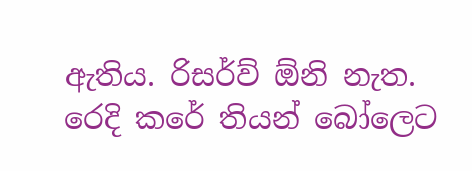ඇතිය. රිසර්ව් ඕනි නැත. රෙදි කරේ තියන් බෝලෙට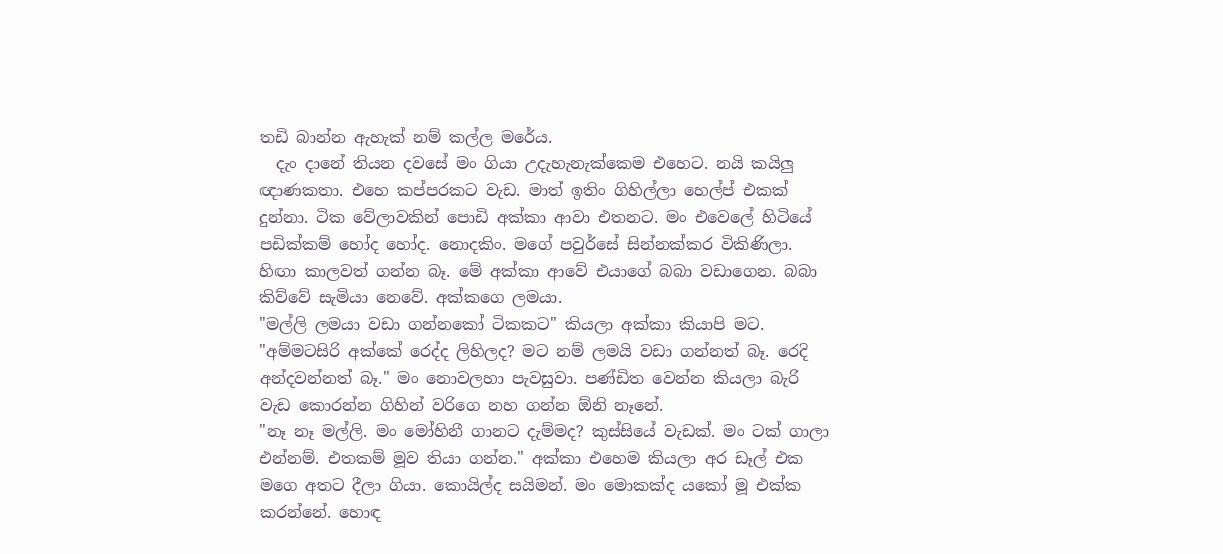තඩි බාන්න ඇහැක් නම් කල්ල මරේය.
  දැං දානේ තියන දවසේ මං ගියා උදැහැනැක්කෙම එහෙට. නයි කයිලු ඥාණකතා. එහෙ කප්පරකට වැඩ. මාත් ඉතිං ගිහිල්ලා හෙල්ප් එකක් දුන්නා. ටික වේලාවකින් පොඩි අක්කා ආවා එතනට. මං එවෙලේ හිටියේ පඩික්කම් හෝද හෝද. නොදකිං. මගේ පවුර්සේ සින්නක්කර විකිණිලා. හිඟා කාලවත් ගන්න බෑ. මේ අක්කා ආවේ එයාගේ බබා වඩාගෙන. බබා කිව්වේ සැමියා නෙවේ. අක්කගෙ ලමයා.
"මල්ලි ලමයා වඩා ගන්නකෝ ටිකකට" කියලා අක්කා කියාපි මට.
"අම්මටසිරි අක්කේ රෙද්ද ලිහිලද? මට නම් ලමයි වඩා ගන්නත් බෑ. රෙදි අන්දවන්නත් බෑ." මං නොවලහා පැවසුවා. පණ්ඩිත වෙන්න කියලා බැරි වැඩ කොරන්න ගිහින් වරිගෙ නහ ගන්න ඕනි නෑනේ.
"නෑ නෑ මල්ලි. මං මෝහිනී ගානට දැම්මද? කුස්සියේ වැඩක්. මං ටක් ගාලා එන්නම්. එතකම් මූව තියා ගන්න." අක්කා එහෙම කියලා අර ඩෑල් එක මගෙ අතට දීලා ගියා. කොයිල්ද සයිමන්. මං මොකක්ද යකෝ මූ එක්ක කරන්නේ. හොඳ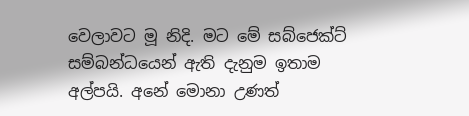වෙලාවට මූ නිදි. මට මේ සබ්ජෙක්ට් සම්බන්ධයෙන් ඇති දැනුම ඉතාම අල්පයි. අනේ මොනා උණත්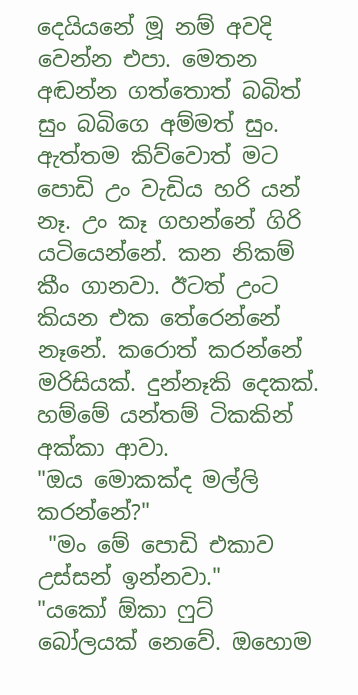දෙයියනේ මූ නම් අවදි වෙන්න එපා. මෙතන අඬන්න ගත්තොත් බබිත් සුං බබිගෙ අම්මත් සුං. ඇත්තම කිව්වොත් මට පොඩි උං වැඩිය හරි යන් නෑ. උං කෑ ගහන්නේ ගිරි යටියෙන්නේ. කන නිකම් කීං ගානවා. ඊටත් උංට කියන එක තේරෙන්නේ නෑනේ. කරොත් කරන්නේ මරිසියක්. දුන්නෑකි දෙකක්.
හම්මේ යන්තම් ටිකකින් අක්කා ආවා.
"ඔය මොකක්ද මල්ලි කරන්නේ?"
 "මං මේ පොඩි එකාව උස්සන් ඉන්නවා."
"යකෝ ඕකා ෆුට් බෝලයක් නෙවේ. ඔහොම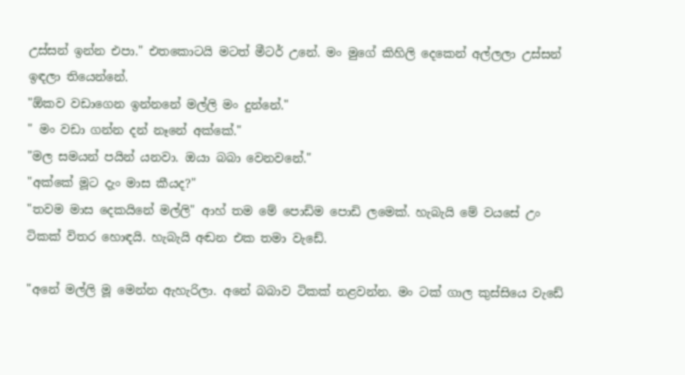උස්සන් ඉන්න එපා." එතකොටයි මටත් මීටර් උනේ. මං මුගේ කිහිලි දෙකෙන් අල්ලලා උස්සන් ඉඳලා තියෙන්නේ.
"ඕකව වඩාගෙන ඉන්නනේ මල්ලි මං දුන්නේ."
" මං වඩා ගන්න දන් නෑනේ අක්කේ."
"මල සමයන් පයින් යනවා. ඔයා බබා වෙනවනේ."
"අක්කේ මූට දැං මාස කීයද?"
"තවම මාස දෙකයිනේ මල්ලි" ආහ් තම මේ පොඩිම පොඩි ලමෙක්. හැබැයි මේ වයසේ උං ටිකක් විතර හොඳයි. හැබැයි අඬන එක තමා වැඩේ.

"අනේ මල්ලි මූ මෙන්න ඇහැරිලා. අනේ බබාව ටිකක් නළවන්න. මං ටක් ගාල කුස්සියෙ වැඩේ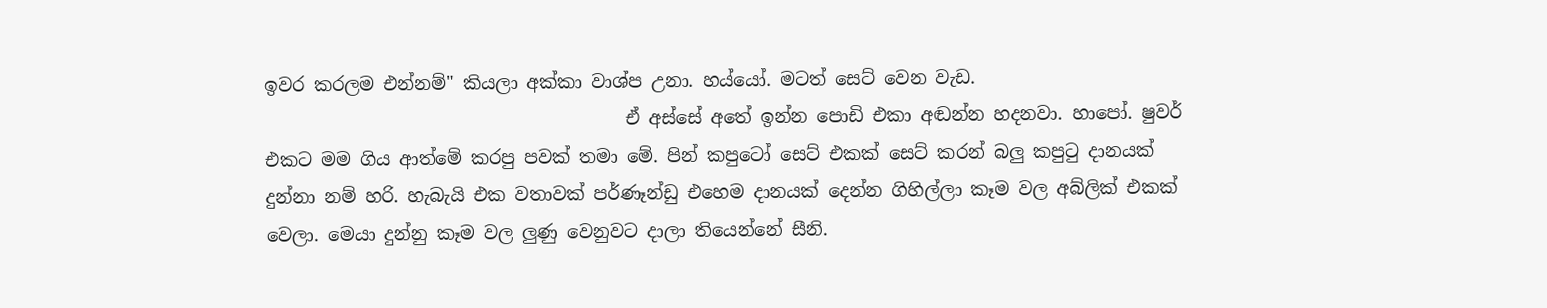ඉවර කරලම එන්නම්" කියලා අක්කා වාශ්ප උනා. හය්යෝ. මටත් සෙට් වෙන වැඩ.
                                        ඒ අස්සේ අතේ ඉන්න පොඩි එකා අඬන්න හදනවා. හාපෝ. ෂුවර් එකට මම ගිය ආත්මේ කරපු පවක් තමා මේ. පින් කපුටෝ සෙට් එකක් සෙට් කරන් බලු කපු‍ටු දානයක් දුන්නා නම් හරි. හැබැයි එක වතාවක් පර්ණෑන්ඩු එහෙම දානයක් දෙන්න ගිහිල්ලා කෑම වල අබ්ලික් එකක් වෙලා. මෙයා දුන්නු කෑම වල ලුණු වෙනුවට දාලා තියෙන්නේ සීනි.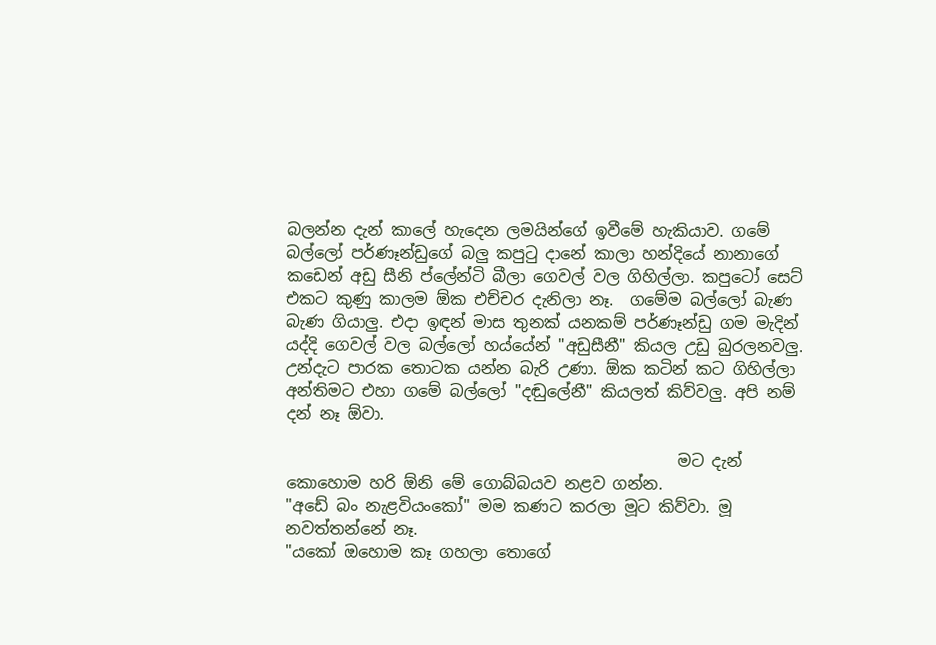බලන්න දැන් කාලේ හැදෙන ලමයින්ගේ ඉවීමේ හැකියාව. ගමේ බල්ලෝ පර්ණෑන්ඩුගේ බලු කපු‍ටු දානේ කාලා හන්දියේ නානාගේ කඩෙන් අඩු සීනි ප්ලේන්ටි බීලා ගෙවල් වල ගිහිල්ලා. කපුටෝ සෙට් එකට කුණු කාලම ඕක එච්චර දැනිලා නෑ.  ගමේම බල්ලෝ බැණ බැණ ගියාලු. එදා ඉඳන් මාස තුනක් යනකම් පර්ණෑන්ඩු ගම මැදින් යද්දි ගෙවල් වල බල්ලෝ හය්යේන් "අඩුසීනී" කියල උඩු බුරලනවලු. උන්දැට පාරක තොටක යන්න බැරි උණා. ඕක කටින් කට ගිහිල්ලා අන්තිමට එහා ගමේ බල්ලෝ "දඬුලේනී" කියලත් කිව්වලු. අපි නම් දන් නෑ ඕවා.

                                                 මට දැන් කොහොම හරි ඕනි මේ ගොබ්බයව නළව ගන්න.
"අඩේ බං නැළවියංකෝ" මම කණට කරලා මූට කිව්වා. මූ නවත්තන්නේ නෑ.
"යකෝ ඔහොම කෑ ගහලා තොගේ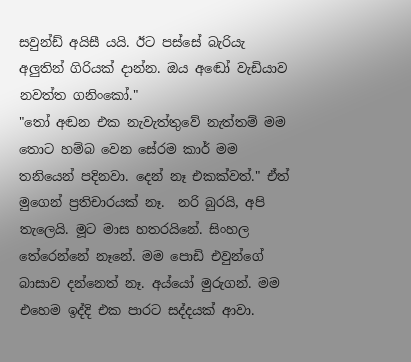සවුන්ඩ් අයිසී යයි. ඊට පස්සේ බැරියැ අලුතින් ගිරියක් දාන්න. ඔය අඬෝ වැඩියාව නවත්ත ගනිංකෝ."
"තෝ අඬන එක නැවැත්තුවේ නැත්තම් මම තොට හම්බ වෙන සේරම කාර් මම තනියෙන් පදිනවා. දෙන් නෑ එකක්වත්." ඒත් මුගෙන් ප්‍රතිචාරයක් නෑ.  නරි බුරයි, අපි තැලෙයි. මූට මාස හතරයිනේ. සිංහල තේරෙන්නේ නෑනේ. මම පොඩි එවුන්ගේ බාසාව දන්නෙත් නෑ. අය්යෝ මුරුගන්. මම එහෙම ඉද්දි එක පාරට සද්දයක් ආවා.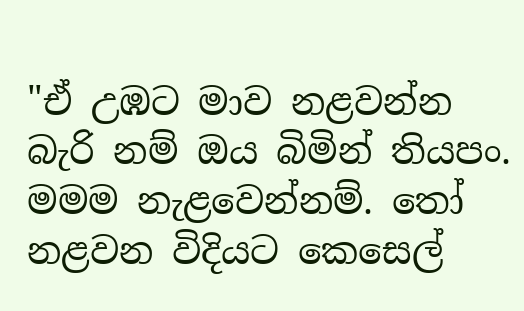"ඒ උඹට මාව නළවන්න බැරි නම් ඔය බිමින් තියපං. මමම නැළවෙන්නම්. තෝ නළවන විදියට කෙසෙල්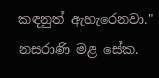කඳනුත් ඇහැරෙනවා."  නසරාණි මළ සේක.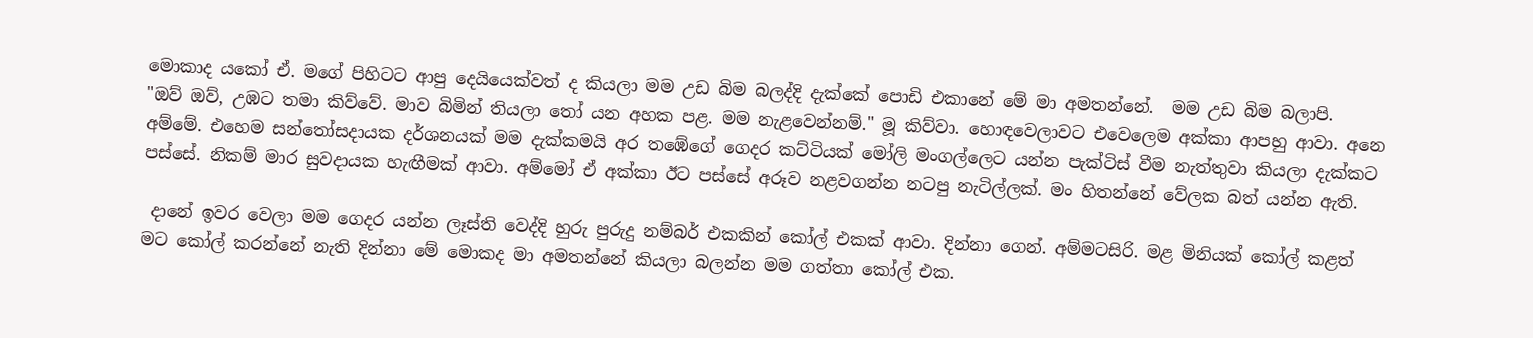මොකාද යකෝ ඒ. මගේ පිහිටට ආපු දෙයියෙක්වත් ද කියලා මම උඩ බිම බලද්දි දැක්කේ පොඩි එකානේ මේ මා අමතන්නේ.  මම උඩ බිම බලාපි.
"ඔව් ඔව්, උඹට තමා කිව්වේ. මාව බිමින් තියලා ‍තෝ යන අහක පළ. මම නැළවෙන්නම්." මූ කිව්වා. හොඳවෙලාවට එවෙලෙම අක්කා ආපහු ආවා. අනෙ අම්මේ. එහෙම සන්තෝසදායක දර්ශනයක් මම දැක්කමයි අර තඹේගේ ගෙදර කට්ටියක් මෝලි මංගල්ලෙට යන්න පැක්ටිස් වීම නැත්තුවා කියලා දැක්කට පස්සේ. නිකම් මාර සුවදායක හැඟීමක් ආවා. අම්මෝ ඒ අක්කා ඊට පස්සේ අරූව නළවගන්න නටපු නැටිල්ලක්. මං හිතන්නේ වේලක බත් යන්න ඇති.

 දානේ ඉවර වෙලා මම ගෙදර යන්න ලෑස්ති වෙද්දි හුරු පුරුදු නම්බර් එකකින් කෝල් එකක් ආවා. දින්නා ගෙන්. අම්මටසිරි. මළ මිනියක් කෝල් කළත් මට කෝල් කරන්නේ නැති දින්නා මේ මොකද මා අමතන්නේ කියලා බලන්න මම ගත්තා කෝල් එක.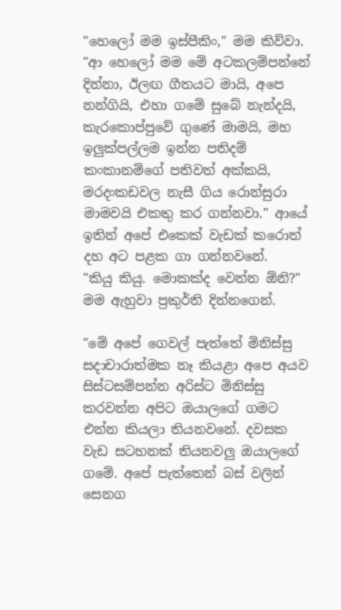"හෙලෝ මම ඉස්පීකිං," මම කිව්වා. "ආ හෙලෝ මම මේ අටකලම්පන්නේ දින්නා, ඊලඟ ගීතයට මායි, අපෙ නන්ගියි, එහා ගමේ සුබේ නැන්දයි, කැරකොප්පුවේ ගුණේ මාමයි, මහ ඉලුක්පල්ලම ඉන්න පතිදම් කංකානම්ගේ පතිවත් අක්කයි, මරදංකඩවල නැසී ගිය රොන්සුරා මාමවයි එකතු කර ගන්නවා." ආයේ ඉතින් අපේ එකෙක් වැඩක් කරොත් දහ අට පළක ගා ගන්නවනේ.
"කියු කියු. මොකක්ද වෙන්න ඕනි?" මම ඇහුවා ප්‍රකුර්ති දින්නගෙන්.

"මේ අපේ ගෙවල් පැත්තේ මිනිස්සු සදාචාරාත්මක නෑ කියළා අපෙ අයව සිස්ටසම්පන්න අරිස්ට මිනිස්සු කරවන්න අපිට ඔයාලගේ ගමට එන්න කියලා තියනවනේ. දවසක වැඩ සටහනක් තියනවලු ඔයාලගේ ගමේ. අපේ පැත්තෙන් බස් වලින් සෙනග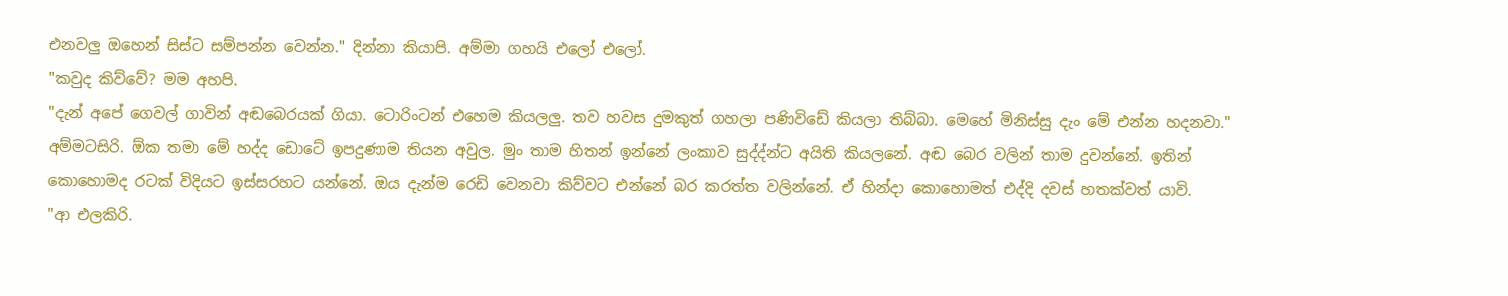එනවලු ඔහෙන් සිස්ට සම්පන්න වෙන්න." දින්නා කියාපි. අම්මා ගහයි එලෝ එලෝ.
"කවුද කිව්වේ? මම අහපි.
"දැන් අපේ ගෙවල් ගාවින් අඬබෙරයක් ගියා. ටොරිංටන් එහෙම කියලලු. තව හවස දුමකුත් ගහලා පණිවිඩේ කියලා තිබ්බා. මෙහේ මිනිස්සු දැං මේ එන්න හදනවා." අම්මටසිරි. ඕක තමා මේ හද්ද ඩොටේ ඉපදුණාම තියන අවුල. මුං තාම හිතන් ඉන්නේ ලංකාව සුද්ද්න්ට අයිති කියලනේ. අඬ බෙර වලින් තාම දුවන්නේ. ඉතින් කොහොමද රටක් විදියට ඉස්සරහට යන්නේ. ඔය දැන්ම රෙඩි වෙනවා කිව්වට එන්නේ බර කරත්ත වලින්නේ. ඒ හින්දා කොහොමත් එද්දි දවස් හතක්වත් යාවි.
"ආ එලකිරි.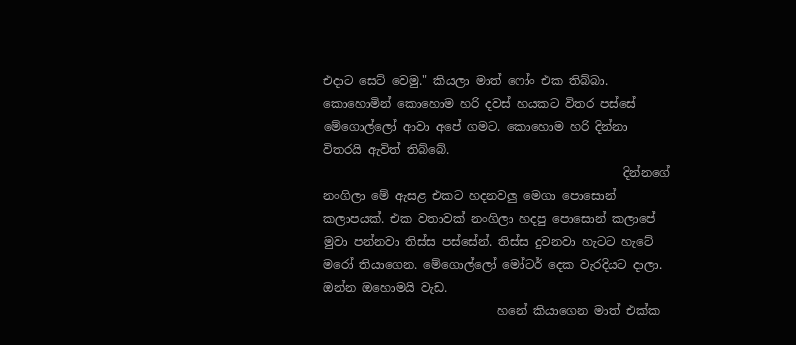එදාට සෙට් වෙමු." කියලා මාත් ෆෝං එක තිබ්බා. කොහොමින් කොහොම හරි දවස් හයකට විතර පස්සේ මේගොල්ලෝ ආවා අපේ ගමට. කොහොම හරි දින්නා විතරයි ඇවිත් තිබ්බේ.
                                                  දින්නගේ නංගිලා මේ ඇසළ එකට හදනවලු මෙගා පොසොන් කලාපයක්. එක වතාවක් නංගිලා හදපු පොසොන් කලාපේ මුවා පන්නවා තිස්ස පස්සේන්. තිස්ස දුවනවා හැටට හැටේ මරෝ තියාගෙන. මේගොල්ලෝ මෝටර් දෙක වැරදියට දාලා. ඔන්න ඔහොමයි වැඩ.
                             හනේ කියාගෙන මාත් එක්ක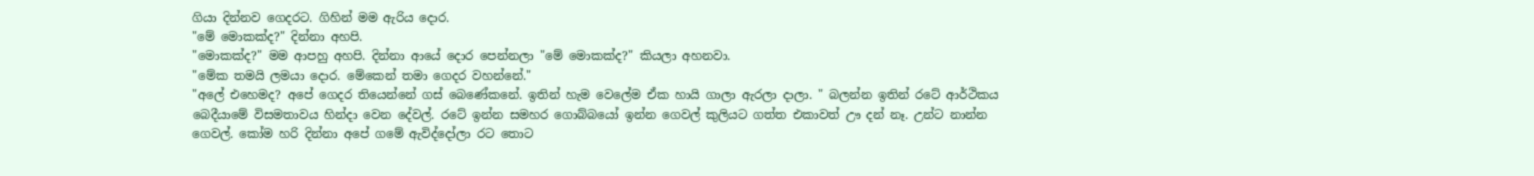ගියා දින්නව ගෙදරට. ගිහින් මම ඇරිය දොර.
"මේ මොකක්ද?" දින්නා අහපි.
"මොකක්ද?" මම ආපහු අහපි. දින්නා ආයේ දොර පෙන්නලා "මේ මොකක්ද?" කියලා අහනවා.
"මේක තමයි ලමයා දොර. මේකෙන් තමා ගෙදර වහන්නේ."
"අලේ එහෙමද? අපේ ගෙදර තියෙන්නේ ගස් බෙණේකනේ. ඉතින් හැම වෙලේම ඒක හායි ගාලා ඇරලා දාලා. " බලන්න ඉතින් රටේ ආර්ථිකය බෙදීයාමේ විසමතාවය හින්දා වෙන දේවල්. රටේ ඉන්න සමහර ගොබ්බයෝ ඉන්න ගෙවල් කුලියට ගත්ත එකාවත් ඌ දන් නෑ. උන්ට නාන්න ගෙවල්. කෝම හරි දින්නා අපේ ගමේ ඇවිද්දෝලා රට තොට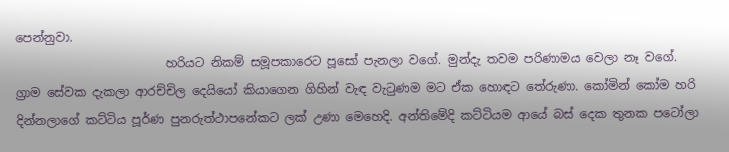පෙන්නුවා.
                         හරියට නිකම් සමූපකාරෙට පූසෝ පැනලා වගේ. මුන්දැ තවම පරිණාමය වෙලා නෑ වගේ. ග්‍රාම සේවක දැකලා ආරච්චිල දෙයියෝ කියාගෙන ගිහින් වැඳ වැ‍ටුණම මට ඒක හොඳට තේරුණා. කෝමින් කෝම හරි දින්නලාගේ කට්ටිය පූර්ණ පුනරුත්ථාපනේකට ලක් උණා මෙහෙදි. අන්තිමේදි කට්ටියම ආයේ බස් දෙක තුනක පටෝලා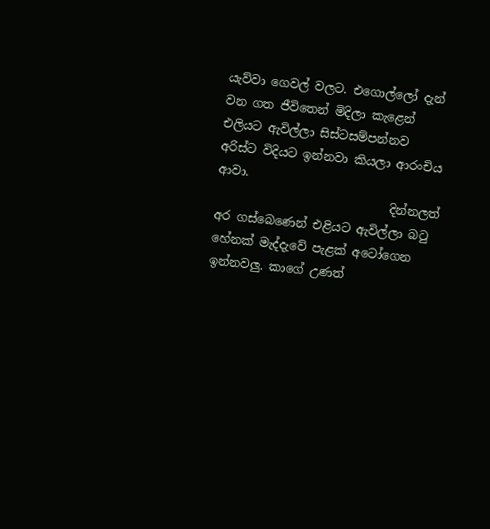යැව්වා ගෙවල් වලට. එගොල්ලෝ දැන් වන ගත ජීවිතෙන් මිදිලා කැළෙන් එලියට ඇවිල්ලා සිස්ටසම්පන්නව අරිස්ට විදියට ඉන්නවා කියලා ආරංචිය ආවා.
                             දින්නලත් අර ගස්බෙණෙන් එළියට ඇවිල්ලා බ‍ටු හේනක් මැද්දැවේ පැළක් අටෝගෙන ඉන්නවලු. කාගේ උණත්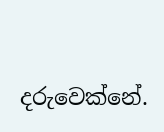දරුවෙක්නේ.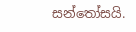සන්තෝසයි.